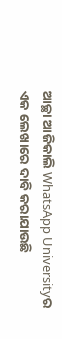ଆଚ୍ଛା ଆଜିକାଲି WhatsApp Universityର ଏକ ଲେଖାରେ ଦାବି କରାଯାଉଛି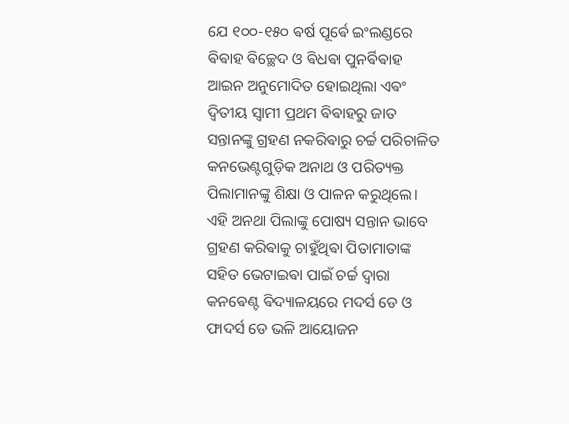ଯେ ୧୦୦-୧୫୦ ଵର୍ଷ ପୂର୍ଵେ ଇଂଲଣ୍ଡରେ ଵିଵାହ ଵିଚ୍ଛେଦ ଓ ଵିଧଵା ପୁନର୍ଵିଵାହ ଆଇନ ଅନୁମୋଦିତ ହୋଇଥିଲା ଏଵଂ ଦ୍ୱିତୀୟ ସ୍ୱାମୀ ପ୍ରଥମ ଵିଵାହରୁ ଜାତ ସନ୍ତାନଙ୍କୁ ଗ୍ରହଣ ନକରିଵାରୁ ଚର୍ଚ୍ଚ ପରିଚାଳିତ କନଭେଣ୍ଟଗୁଡ଼ିକ ଅନାଥ ଓ ପରିତ୍ୟକ୍ତ ପିଲାମାନଙ୍କୁ ଶିକ୍ଷା ଓ ପାଳନ କରୁଥିଲେ। ଏହି ଅନଥା ପିଲାଙ୍କୁ ପୋଷ୍ୟ ସନ୍ତାନ ଭାବେ ଗ୍ରହଣ କରିଵାକୁ ଚାହୁଁଥିଵା ପିତାମାତାଙ୍କ ସହିତ ଭେଟାଇଵା ପାଇଁ ଚର୍ଚ୍ଚ ଦ୍ଵାରା କନଵେଣ୍ଟ ଵିଦ୍ୟାଳୟରେ ମଦର୍ସ ଡେ ଓ ଫାଦର୍ସ ଡେ ଭଳି ଆୟୋଜନ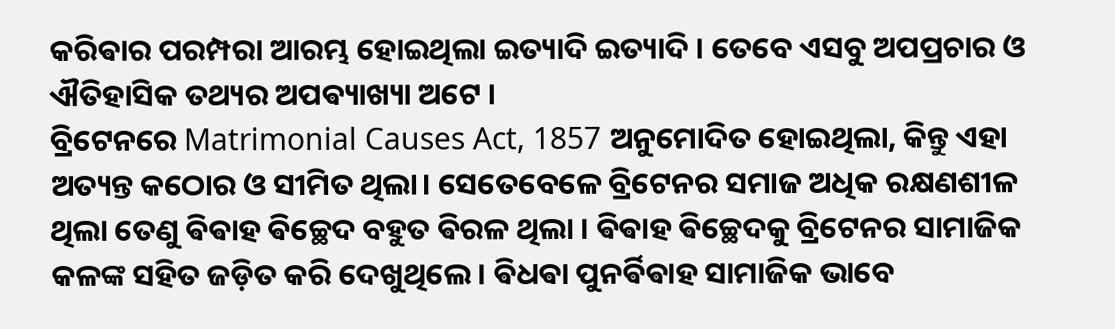କରିଵାର ପରମ୍ପରା ଆରମ୍ଭ ହୋଇଥିଲା ଇତ୍ୟାଦି ଇତ୍ୟାଦି । ତେବେ ଏସବୁ ଅପପ୍ରଚାର ଓ ଐତିହାସିକ ତଥ୍ୟର ଅପଵ୍ୟାଖ୍ୟା ଅଟେ ।
ବ୍ରିଟେନରେ Matrimonial Causes Act, 1857 ଅନୁମୋଦିତ ହୋଇଥିଲା, କିନ୍ତୁ ଏହା ଅତ୍ୟନ୍ତ କଠୋର ଓ ସୀମିତ ଥିଲା। ସେତେବେଳେ ବ୍ରିଟେନର ସମାଜ ଅଧିକ ରକ୍ଷଣଶୀଳ ଥିଲା ତେଣୁ ଵିଵାହ ଵିଚ୍ଛେଦ ବହୁତ ଵିରଳ ଥିଲା । ଵିଵାହ ଵିଚ୍ଛେଦକୁ ବ୍ରିଟେନର ସାମାଜିକ କଳଙ୍କ ସହିତ ଜଡ଼ିତ କରି ଦେଖୁଥିଲେ। ଵିଧଵା ପୁନର୍ଵିଵାହ ସାମାଜିକ ଭାବେ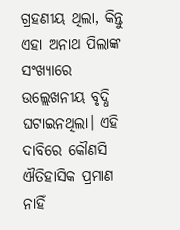ଗ୍ରହଣୀୟ ଥିଲା, କିନ୍ତୁ ଏହା ଅନାଥ ପିଲାଙ୍କ ସଂଖ୍ୟାରେ ଉଲ୍ଲେଖନୀୟ ବୃଦ୍ଧି ଘଟାଇନଥିଲା। ଏହି ଦାବିରେ କୌଣସି ଐତିହାସିକ ପ୍ରମାଣ ନାହିଁ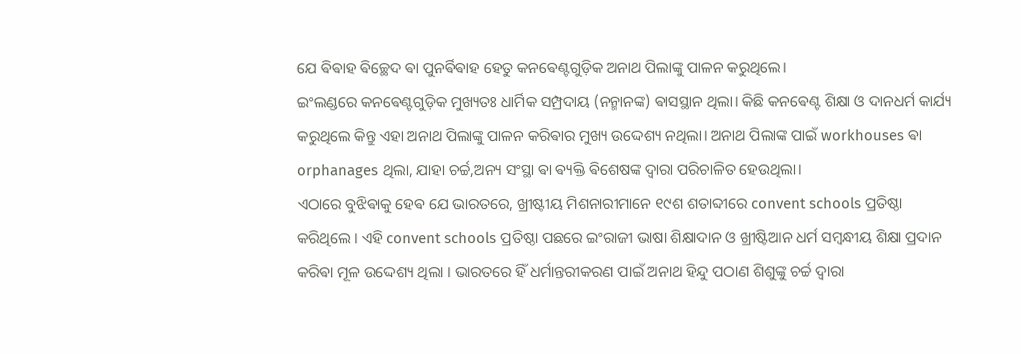ଯେ ଵିଵାହ ଵିଚ୍ଛେଦ ଵା ପୁନର୍ଵିଵାହ ହେତୁ କନଵେଣ୍ଟଗୁଡ଼ିକ ଅନାଥ ପିଲାଙ୍କୁ ପାଳନ କରୁଥିଲେ।
ଇଂଲଣ୍ଡରେ କନଵେଣ୍ଟଗୁଡ଼ିକ ମୁଖ୍ୟତଃ ଧାର୍ମିକ ସମ୍ପ୍ରଦାୟ (ନନ୍ମାନଙ୍କ) ଵାସସ୍ଥାନ ଥିଲା। କିଛି କନଵେଣ୍ଟ ଶିକ୍ଷା ଓ ଦାନଧର୍ମ କାର୍ଯ୍ୟ କରୁଥିଲେ କିନ୍ତୁ ଏହା ଅନାଥ ପିଲାଙ୍କୁ ପାଳନ କରିଵାର ମୁଖ୍ୟ ଉଦ୍ଦେଶ୍ୟ ନଥିଲା। ଅନାଥ ପିଲାଙ୍କ ପାଇଁ workhouses ଵା orphanages ଥିଲା, ଯାହା ଚର୍ଚ୍ଚ,ଅନ୍ୟ ସଂସ୍ଥା ଵା ଵ୍ୟକ୍ତି ଵିଶେଷଙ୍କ ଦ୍ୱାରା ପରିଚାଳିତ ହେଉଥିଲା।
ଏଠାରେ ବୁଝିଵାକୁ ହେଵ ଯେ ଭାରତରେ, ଖ୍ରୀଷ୍ଟୀୟ ମିଶନାରୀମାନେ ୧୯ଶ ଶତାବ୍ଦୀରେ convent schools ପ୍ରତିଷ୍ଠା କରିଥିଲେ । ଏହି convent schools ପ୍ରତିଷ୍ଠା ପଛରେ ଇଂରାଜୀ ଭାଷା ଶିକ୍ଷାଦାନ ଓ ଖ୍ରୀଷ୍ଟିଆନ ଧର୍ମ ସମ୍ବନ୍ଧୀୟ ଶିକ୍ଷା ପ୍ରଦାନ କରିଵା ମୂଳ ଉଦ୍ଦେଶ୍ୟ ଥିଲା । ଭାରତରେ ହିଁ ଧର୍ମାନ୍ତରୀକରଣ ପାଇଁ ଅନାଥ ହିନ୍ଦୁ ପଠାଣ ଶିଶୁଙ୍କୁ ଚର୍ଚ୍ଚ ଦ୍ଵାରା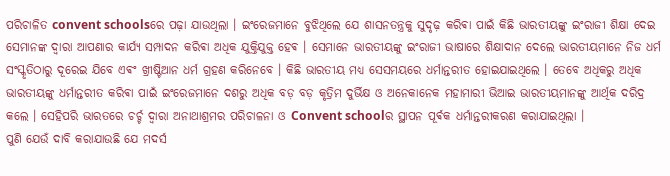ପରିଚାଳିତ convent schoolsରେ ପଢ଼ା ଯାଉଥିଲା । ଇଂରେଜମାନେ ବୁଝିଥିଲେ ଯେ ଶାସନତନ୍ତ୍ରକୁ ସୁଦୃଢ଼ କରିଵା ପାଇଁ କିଛି ଭାରତୀୟଙ୍କୁ ଇଂରାଜୀ ଶିକ୍ଷା ଦେଇ ସେମାନଙ୍କ ଦ୍ଵାରା ଆପଣାର କାର୍ଯ୍ୟ ସମ୍ପାଦନ କରିଵା ଅଧିକ ଯୁକ୍ତିଯୁକ୍ତ ହେଵ । ସେମାନେ ଭାରତୀୟଙ୍କୁ ଇଂରାଜୀ ଭାଷାରେ ଶିକ୍ଷାଦାନ ଦେଲେ ଭାରତୀୟମାନେ ନିଜ ଧର୍ମ ସଂସ୍କୃତିଠାରୁ ଦୂରେଇ ଯିବେ ଏଵଂ ଖ୍ରୀଷ୍ଟିଆନ ଧର୍ମ ଗ୍ରହଣ କରିନେବେ । କିଛି ଭାରତୀୟ ମଧ୍ୟ ସେସମୟରେ ଧର୍ମାନ୍ତରୀତ ହୋଇଯାଇଥିଲେ । ତେବେ ଅଧିକରୁ ଅଧିକ ଭାରତୀୟଙ୍କୁ ଧର୍ମାନ୍ତରୀତ କରିଵା ପାଇଁ ଇଂରେଜମାନେ ଦଶରୁ ଅଧିକ ବଡ଼ ବଡ଼ କୃତ୍ରିମ ଦୁର୍ଭିକ୍ଷ ଓ ଅନେକାନେକ ମହାମାରୀ ଭିଆଇ ଭାରତୀୟମାନଙ୍କୁ ଆର୍ଥିକ ଦରିଦ୍ର କଲେ । ସେହିପରି ଭାରତରେ ଚର୍ଚ୍ଚ ଦ୍ଵାରା ଅନାଥାଶ୍ରମର ପରିଚାଳନା ଓ Convent schoolର ସ୍ଥାପନ ପୂର୍ଵକ ଧର୍ମାନ୍ତରୀକରଣ କରାଯାଇଥିଲା ।
ପୁଣି ଯେଉଁ ଦାବି କରାଯାଉଛି ଯେ ମଦର୍ସ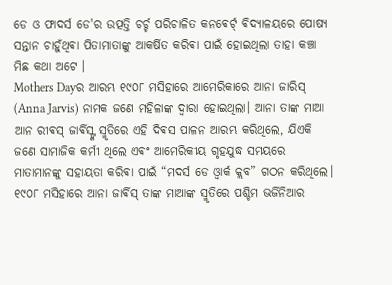ଡେ ଓ ଫାଦର୍ସ ଡେ'ର ଉତ୍ପତ୍ତି ଚର୍ଚ୍ଚ ପରିଚାଳିତ କନଵେର୍ଟ୍ ଵିଦ୍ୟାଳୟରେ ପୋଷ୍ୟ ସନ୍ତାନ ଚାହୁଁଥିଵା ପିତାମାତାଙ୍କୁ ଆକର୍ଷିତ କରିଵା ପାଇଁ ହୋଇଥିଲା ତାହା କଞ୍ଚା ମିଛ କଥା ଅଟେ ।
Mothers Dayର ଆରମ୍ଭ ୧୯୦୮ ମସିହାରେ ଆମେରିକାରେ ଆନା ଜାରିସ୍ (Anna Jarvis) ନାମକ ଜଣେ ମହିଳାଙ୍କ ଦ୍ୱାରା ହୋଇଥିଲା। ଆନା ତାଙ୍କ ମାଆ ଆନ ରୀଵସ୍ ଜାର୍ଵିସ୍ଙ୍କ ସ୍ମୃତିରେ ଏହି ଦିଵସ ପାଳନ ଆରମ୍ଭ କରିଥିଲେ, ଯିଏକି ଜଣେ ସାମାଜିକ କର୍ମୀ ଥିଲେ ଏଵଂ ଆମେରିକୀୟ ଗୃହଯୁଦ୍ଧ ସମୟରେ ମାତାମାନଙ୍କୁ ସହାୟତା କରିଵା ପାଇଁ “ମଦର୍ସ ଡେ ଓ୍ୱାର୍କ କ୍ଲବ” ଗଠନ କରିଥିଲେ। ୧୯୦୮ ମସିହାରେ ଆନା ଜାର୍ଵିସ୍ ତାଙ୍କ ମାଆଙ୍କ ସ୍ମୃତିରେ ପଶ୍ଚିମ ଭର୍ଜିନିଆର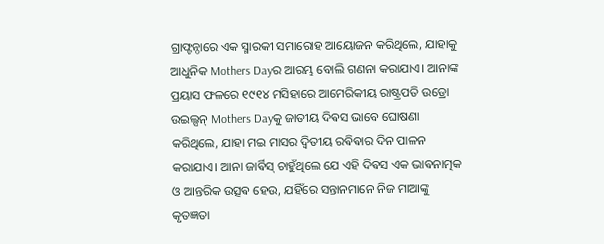ଗ୍ରାଫ୍ଟନ୍ଠାରେ ଏକ ସ୍ମାରକୀ ସମାରୋହ ଆୟୋଜନ କରିଥିଲେ, ଯାହାକୁ ଆଧୁନିକ Mothers Dayର ଆରମ୍ଭ ବୋଲି ଗଣନା କରାଯାଏ। ଆନାଙ୍କ ପ୍ରୟାସ ଫଳରେ ୧୯୧୪ ମସିହାରେ ଆମେରିକୀୟ ରାଷ୍ଟ୍ରପତି ଉଡ୍ରୋ ଉଇଲ୍ସନ୍ Mothers Dayକୁ ଜାତୀୟ ଦିଵସ ଭାବେ ଘୋଷଣା କରିଥିଲେ, ଯାହା ମଇ ମାସର ଦ୍ୱିତୀୟ ରଵିଵାର ଦିନ ପାଳନ କରାଯାଏ। ଆନା ଜାର୍ଵିସ୍ ଚାହୁଁଥିଲେ ଯେ ଏହି ଦିଵସ ଏକ ଭାଵନାତ୍ମକ ଓ ଆନ୍ତରିକ ଉତ୍ସଵ ହେଉ, ଯହିଁରେ ସନ୍ତାନମାନେ ନିଜ ମାଆଙ୍କୁ କୃତଜ୍ଞତା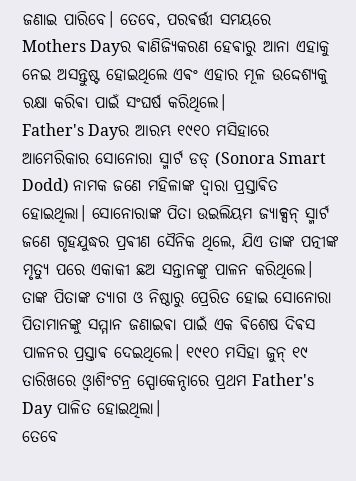ଜଣାଇ ପାରିବେ। ତେବେ, ପରଵର୍ତ୍ତୀ ସମୟରେ Mothers Dayର ଵାଣିଜ୍ୟିକରଣ ହେଵାରୁ ଆନା ଏହାକୁ ନେଇ ଅସନ୍ତୁଷ୍ଟ ହୋଇଥିଲେ ଏଵଂ ଏହାର ମୂଳ ଉଦ୍ଦେଶ୍ୟକୁ ରକ୍ଷା କରିଵା ପାଇଁ ସଂଘର୍ଷ କରିଥିଲେ।
Father's Dayର ଆରମ୍ଭ ୧୯୧୦ ମସିହାରେ ଆମେରିକାର ସୋନୋରା ସ୍ମାର୍ଟ ଡଡ୍ (Sonora Smart Dodd) ନାମକ ଜଣେ ମହିଳାଙ୍କ ଦ୍ୱାରା ପ୍ରସ୍ତାଵିତ ହୋଇଥିଲା। ସୋନୋରାଙ୍କ ପିତା ଉଇଲିୟମ ଜ୍ୟାକ୍ସନ୍ ସ୍ମାର୍ଟ ଜଣେ ଗୃହଯୁଦ୍ଧର ପ୍ରଵୀଣ ସୈନିକ ଥିଲେ, ଯିଏ ତାଙ୍କ ପତ୍ନୀଙ୍କ ମୃତ୍ୟୁ ପରେ ଏକାକୀ ଛଅ ସନ୍ତାନଙ୍କୁ ପାଳନ କରିଥିଲେ। ତାଙ୍କ ପିତାଙ୍କ ତ୍ୟାଗ ଓ ନିଷ୍ଠାରୁ ପ୍ରେରିତ ହୋଇ ସୋନୋରା ପିତାମାନଙ୍କୁ ସମ୍ମାନ ଜଣାଇଵା ପାଇଁ ଏକ ଵିଶେଷ ଦିଵସ ପାଳନର ପ୍ରସ୍ତାଵ ଦେଇଥିଲେ। ୧୯୧୦ ମସିହା ଜୁନ୍ ୧୯ ତାରିଖରେ ଓ୍ୱାଶିଂଟନ୍ର ସ୍ପୋକେନ୍ଠାରେ ପ୍ରଥମ Father's Day ପାଳିତ ହୋଇଥିଲା।
ତେବେ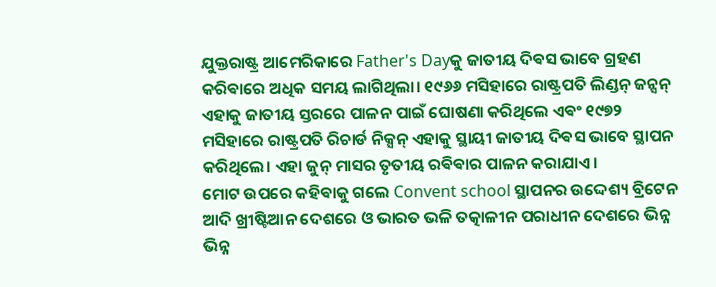ଯୁକ୍ତରାଷ୍ଟ୍ର ଆମେରିକାରେ Father's Dayକୁ ଜାତୀୟ ଦିଵସ ଭାବେ ଗ୍ରହଣ କରିଵାରେ ଅଧିକ ସମୟ ଲାଗିଥିଲା। ୧୯୬୬ ମସିହାରେ ରାଷ୍ଟ୍ରପତି ଲିଣ୍ଡନ୍ ଜନ୍ସନ୍ ଏହାକୁ ଜାତୀୟ ସ୍ତରରେ ପାଳନ ପାଇଁ ଘୋଷଣା କରିଥିଲେ ଏଵଂ ୧୯୭୨ ମସିହାରେ ରାଷ୍ଟ୍ରପତି ରିଚାର୍ଡ ନିକ୍ସନ୍ ଏହାକୁ ସ୍ଥାୟୀ ଜାତୀୟ ଦିଵସ ଭାବେ ସ୍ଥାପନ କରିଥିଲେ। ଏହା ଜୁନ୍ ମାସର ତୃତୀୟ ରଵିଵାର ପାଳନ କରାଯାଏ।
ମୋଟ ଉପରେ କହିଵାକୁ ଗଲେ Convent school ସ୍ଥାପନର ଉଦ୍ଦେଶ୍ୟ ବ୍ରିଟେନ ଆଦି ଖ୍ରୀଷ୍ଟିଆନ ଦେଶରେ ଓ ଭାରତ ଭଳି ତତ୍କାଳୀନ ପରାଧୀନ ଦେଶରେ ଭିନ୍ନ ଭିନ୍ନ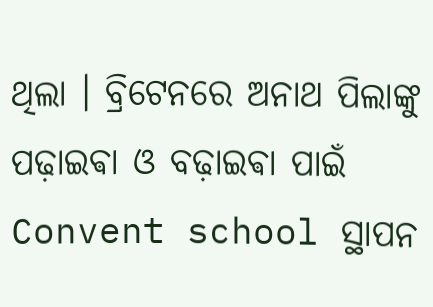ଥିଲା । ବ୍ରିଟେନରେ ଅନାଥ ପିଲାଙ୍କୁ ପଢ଼ାଇଵା ଓ ବଢ଼ାଇଵା ପାଇଁ Convent school ସ୍ଥାପନ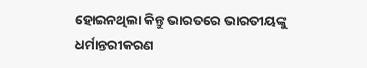ହୋଇନଥିଲା କିନ୍ତୁ ଭାରତରେ ଭାରତୀୟଙ୍କୁ ଧର୍ମାନ୍ତରୀକରଣ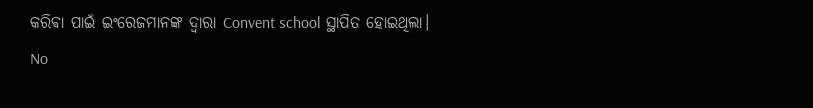କରିଵା ପାଇଁ ଇଂରେଜମାନଙ୍କ ଦ୍ଵାରା Convent school ସ୍ଥାପିତ ହୋଇଥିଲା।
No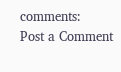comments:
Post a Comment